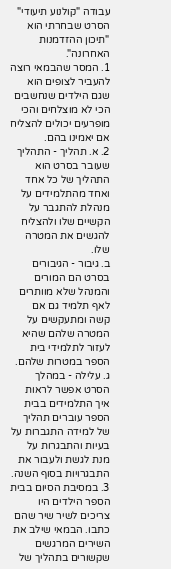עבודה "קולנוע תיעודי"
הסרט שבחרתי הוא "תיכון ההזדמנות האחרונה".
1. המסר שהבמאי רוצה להעביר לצופים הוא שגם הילדים שנחשבים הכי לא מוצלחים והכי מופרעים יכולים להצליח אם יאמינו בהם.
2. א. תהליך - התהליך שעובר בסרט הוא התהליך של כל אחד ואחד מהתלמידים על מנהלת להתגבר על הקשיים שלו ולהצליח להגשים את המטרה שלו.
ב. גיבור - הגיבורים בסרט הם המורים והמנהל שלא מוותרים לאף תלמיד גם אם קשה ומתעקשים על המטרה שלהם שהיא לעזור לתלמידי בית הספר במטרות שלהם.
ג. עלילה - במהלך הסרט אפשר לראות איך התלמידים בבית הספר עוברים תהליך של למידה התגברות על בעיות והתבגרות על מנת לגשת ולעבור את התבגרויות בסוף השנה.
3. במסיבת הסיום בבית הספר הילדים היו צריכים לשיר שיר שהם כתבו. הבמאי שילב את השירים המרגשים שקשורים בתהליך של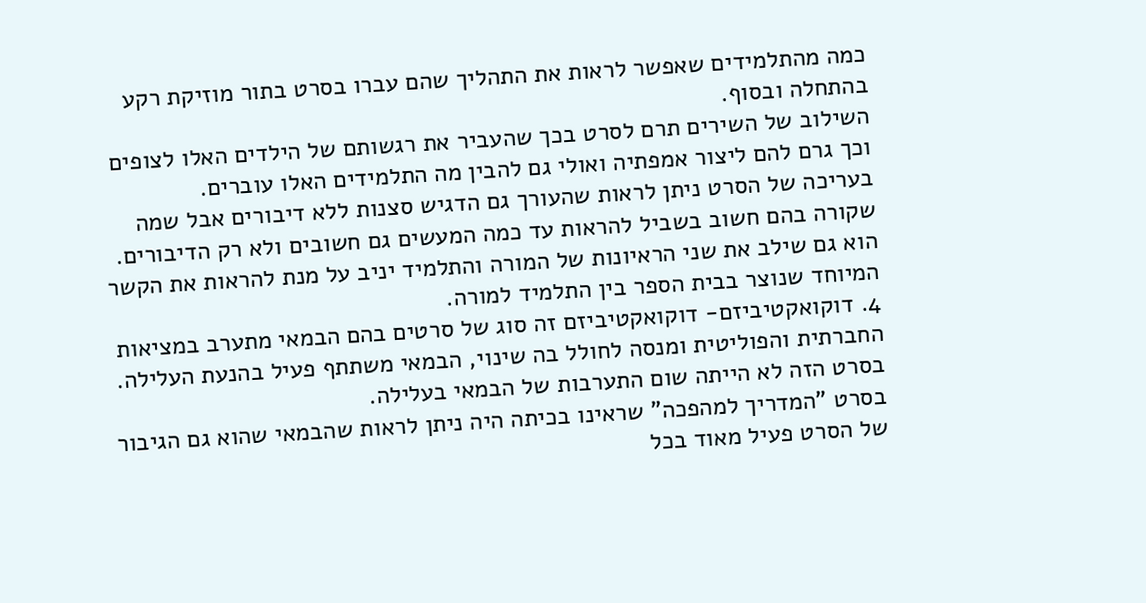כמה מהתלמידים שאפשר לראות את התהליך שהם עברו בסרט בתור מוזיקת רקע בהתחלה ובסוף.
השילוב של השירים תרם לסרט בכך שהעביר את רגשותם של הילדים האלו לצופים וכך גרם להם ליצור אמפתיה ואולי גם להבין מה התלמידים האלו עוברים.
בעריכה של הסרט ניתן לראות שהעורך גם הדגיש סצנות ללא דיבורים אבל שמה שקורה בהם חשוב בשביל להראות עד כמה המעשים גם חשובים ולא רק הדיבורים.
הוא גם שילב את שני הראיונות של המורה והתלמיד יניב על מנת להראות את הקשר המיוחד שנוצר בבית הספר בין התלמיד למורה.
4. דוקואקטיביזם- דוקואקטיביזם זה סוג של סרטים בהם הבמאי מתערב במציאות החברתית והפוליטית ומנסה לחולל בה שינוי, הבמאי משתתף פעיל בהנעת העלילה.
בסרט הזה לא הייתה שום התערבות של הבמאי בעלילה.
בסרט "המדריך למהפכה" שראינו בכיתה היה ניתן לראות שהבמאי שהוא גם הגיבור של הסרט פעיל מאוד בכל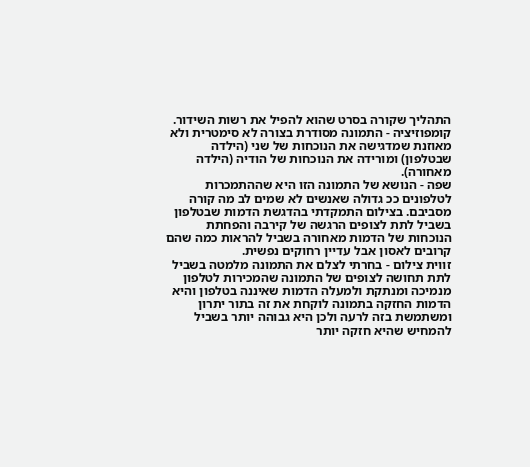התהליך שקורה בסרט שהוא להפיל את רשות השידור.
קומפוזיציה - התמונה מסודרת בצורה לא סימטרית ולא מאוזנת שמדגישה את הנוכחות של שני (הילדה שבטלפון) ומורידה את הנוכחות של הודיה (הילדה מאחורה).
שפה - הנושא של התמונה הזו היא שההתמכרות לטלפונים ככ גדולה שאנשים לא שמים לב מה קורה מסביבם. בצילום התמקדתי בהדגשת הדמות שבטלפון בשביל לתת לצופים הרגשה של קירבה והפחתת הנוכחות של הדמות מאחורה בשביל להראות כמה שהם קרובים לאסון אבל עדיין רחוקים נפשית.
זווית צילום - בחרתי לצלם את התמונה מלמטה בשביל לתת תחושה לצופים של התמונה שהמכירות לטלפון מנמיכה ומנתקת ולמעלה הדמות שאיננה בטלפון והיא הדמות החזקה בתמונה לוקחת את זה בתור יתרון ומשתמשת בזה לרעה ולכן היא גבוהה יותר בשביל להמחיש שהיא חזקה יותר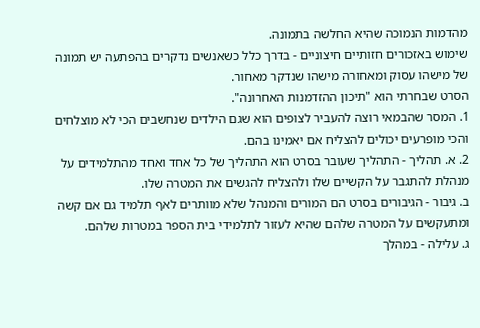מהדמות הנמוכה שהיא החלשה בתמונה.
שימוש באזכורים חזותיים חיצוניים - בדרך כלל כשאנשים נדקרים בהפתעה יש תמונה של מישהו עסוק ומאחורה מישהו שנדקר מאחור.
הסרט שבחרתי הוא "תיכון ההזדמנות האחרונה".
1. המסר שהבמאי רוצה להעביר לצופים הוא שגם הילדים שנחשבים הכי לא מוצלחים והכי מופרעים יכולים להצליח אם יאמינו בהם.
2. א. תהליך - התהליך שעובר בסרט הוא התהליך של כל אחד ואחד מהתלמידים על מנהלת להתגבר על הקשיים שלו ולהצליח להגשים את המטרה שלו.
ב. גיבור - הגיבורים בסרט הם המורים והמנהל שלא מוותרים לאף תלמיד גם אם קשה ומתעקשים על המטרה שלהם שהיא לעזור לתלמידי בית הספר במטרות שלהם.
ג. עלילה - במהלך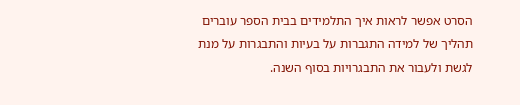הסרט אפשר לראות איך התלמידים בבית הספר עוברים תהליך של למידה התגברות על בעיות והתבגרות על מנת לגשת ולעבור את התבגרויות בסוף השנה.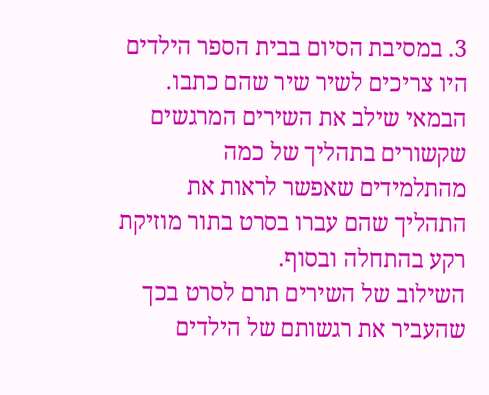3. במסיבת הסיום בבית הספר הילדים היו צריכים לשיר שיר שהם כתבו. הבמאי שילב את השירים המרגשים שקשורים בתהליך של כמה מהתלמידים שאפשר לראות את התהליך שהם עברו בסרט בתור מוזיקת רקע בהתחלה ובסוף.
השילוב של השירים תרם לסרט בכך שהעביר את רגשותם של הילדים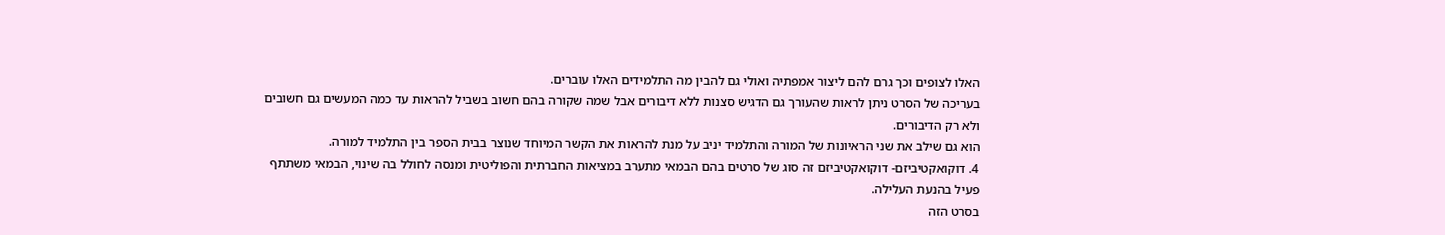האלו לצופים וכך גרם להם ליצור אמפתיה ואולי גם להבין מה התלמידים האלו עוברים.
בעריכה של הסרט ניתן לראות שהעורך גם הדגיש סצנות ללא דיבורים אבל שמה שקורה בהם חשוב בשביל להראות עד כמה המעשים גם חשובים ולא רק הדיבורים.
הוא גם שילב את שני הראיונות של המורה והתלמיד יניב על מנת להראות את הקשר המיוחד שנוצר בבית הספר בין התלמיד למורה.
4. דוקואקטיביזם- דוקואקטיביזם זה סוג של סרטים בהם הבמאי מתערב במציאות החברתית והפוליטית ומנסה לחולל בה שינוי, הבמאי משתתף פעיל בהנעת העלילה.
בסרט הזה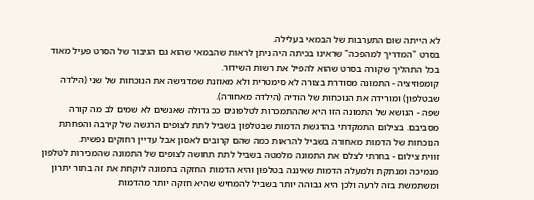לא הייתה שום התערבות של הבמאי בעלילה.
בסרט "המדריך למהפכה" שראינו בכיתה היה ניתן לראות שהבמאי שהוא גם הגיבור של הסרט פעיל מאוד בכל התהליך שקורה בסרט שהוא להפיל את רשות השידור.
קומפוזיציה - התמונה מסודרת בצורה לא סימטרית ולא מאוזנת שמדגישה את הנוכחות של שני (הילדה שבטלפון) ומורידה את הנוכחות של הודיה (הילדה מאחורה).
שפה - הנושא של התמונה הזו היא שההתמכרות לטלפונים ככ גדולה שאנשים לא שמים לב מה קורה מסביבם. בצילום התמקדתי בהדגשת הדמות שבטלפון בשביל לתת לצופים הרגשה של קירבה והפחתת הנוכחות של הדמות מאחורה בשביל להראות כמה שהם קרובים לאסון אבל עדיין רחוקים נפשית.
זווית צילום - בחרתי לצלם את התמונה מלמטה בשביל לתת תחושה לצופים של התמונה שהמכירות לטלפון מנמיכה ומנתקת ולמעלה הדמות שאיננה בטלפון והיא הדמות החזקה בתמונה לוקחת את זה בתור יתרון ומשתמשת בזה לרעה ולכן היא גבוהה יותר בשביל להמחיש שהיא חזקה יותר מהדמות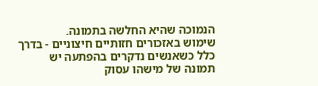הנמוכה שהיא החלשה בתמונה.
שימוש באזכורים חזותיים חיצוניים - בדרך כלל כשאנשים נדקרים בהפתעה יש תמונה של מישהו עסוק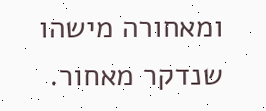ומאחורה מישהו שנדקר מאחור.